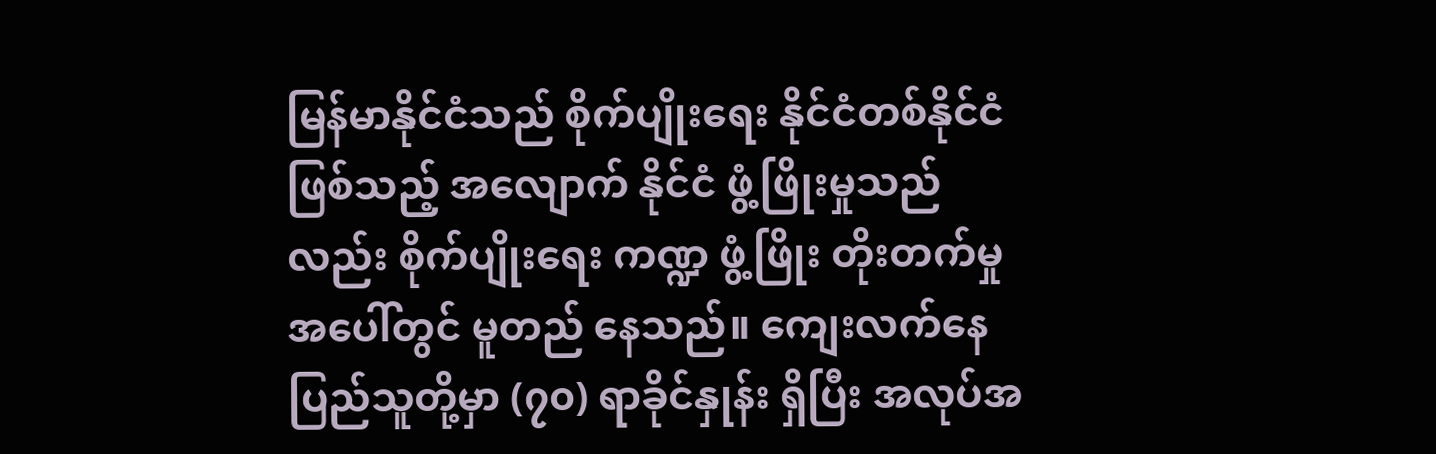မြန်မာနိုင်ငံသည် စိုက်ပျိုးရေး နိုင်ငံတစ်နိုင်ငံ ဖြစ်သည့် အလျောက် နိုင်ငံ ဖွံ့ဖြိုးမှုသည်လည်း စိုက်ပျိုးရေး ကဏ္ဍ ဖွံ့ဖြိုး တိုးတက်မှု အပေါ်တွင် မူတည် နေသည်။ ကျေးလက်နေ ပြည်သူတို့မှာ (၇၀) ရာခိုင်နှုန်း ရှိပြီး အလုပ်အ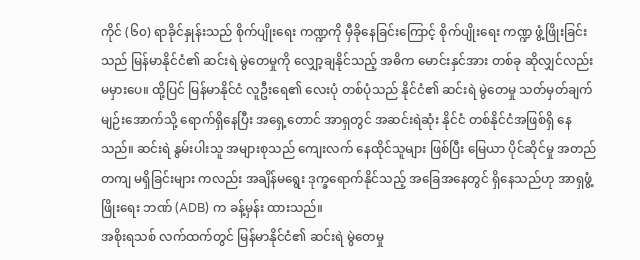ကိုင် (၆၀) ရာခိုင်နှုန်းသည် စိုက်ပျိုးရေး ကဏ္ဍကို မှီခိုနေခြင်းကြောင့် စိုက်ပျိုးရေး ကဏ္ဍ ဖွံ့ဖြိုးခြင်းသည် မြန်မာနိုင်ငံ၏ ဆင်းရဲ မွဲတေမှုကို လျှော့ချနိုင်သည့် အဓိက မောင်းနှင်အား တစ်ခု ဆိုလျှင်လည်း မမှားပေ။ ထို့ပြင် မြန်မာနိုင်ငံ လူဦးရေ၏ လေးပုံ တစ်ပုံသည် နိုင်ငံ၏ ဆင်းရဲ မွဲတေမှု သတ်မှတ်ချက် မျဉ်းအောက်သို့ ရောက်ရှိနေပြီး အရှေ့တောင် အာရှတွင် အဆင်းရဲဆုံး နိုင်ငံ တစ်နိုင်ငံအဖြစ်ရှိ နေသည်။ ဆင်းရဲ နွမ်းပါးသူ အများစုသည် ကျေးလက် နေထိုင်သူများ ဖြစ်ပြီး မြေယာ ပိုင်ဆိုင်မှု အတည်တကျ မရှိခြင်းများ ကလည်း အချိန်မရွေး ဒုက္ခရောက်နိုင်သည့် အခြေအနေတွင် ရှိနေသည်ဟု အာရှဖွံ့ဖြိုးရေး ဘဏ် (ADB) က ခန့်မှန်း ထားသည်။
အစိုးရသစ် လက်ထက်တွင် မြန်မာနိုင်ငံ၏ ဆင်းရဲ မွဲတေမှု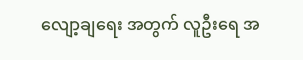လျော့ချရေး အတွက် လူဦးရေ အ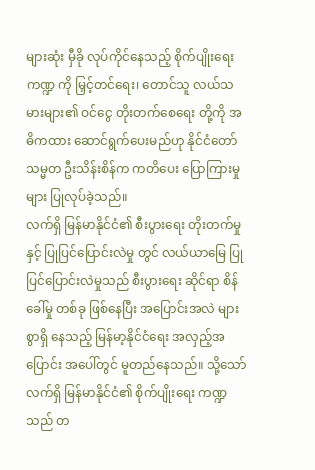များဆုံး မှီခို လုပ်ကိုင်နေသည့် စိုက်ပျိုးရေး ကဏ္ဍ ကို မြှင့်တင်ရေး၊ တောင်သူ လယ်သမားများ၏ ဝင်ငွေ တိုးတက်စေရေး တို့ကို အဓိကထား ဆောင်ရွက်ပေးမည်ဟု နိုင်ငံတော် သမ္မတ ဦးသိန်းစိန်က ကတိပေး ပြောကြားမှုများ ပြုလုပ်ခဲ့သည်။
လက်ရှိ မြန်မာနိုင်ငံ၏ စီးပွားရေး တိုးတက်မှုနှင့် ပြုပြင်ပြောင်းလဲမှု တွင် လယ်ယာမြေ ပြုပြင်ပြောင်းလဲမှုသည် စီးပွားရေး ဆိုင်ရာ စိန်ခေါ်မှု တစ်ခု ဖြစ်နေပြီး အပြောင်းအလဲ များစွာရှိ နေသည့် မြန်မာ့နိုင်ငံရေး အလှည့်အပြောင်း အပေါ်တွင် မူတည်နေသည်။ သို့သော် လက်ရှိ မြန်မာနိုင်ငံ၏ စိုက်ပျိုးရေး ကဏ္ဍသည် တ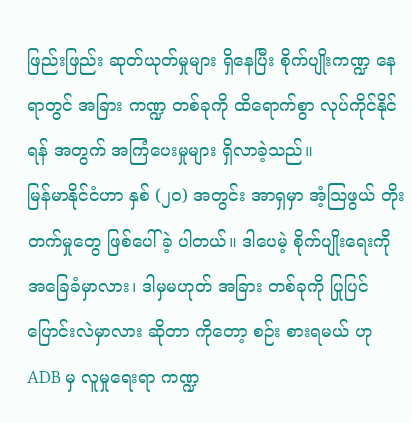ဖြည်းဖြည်း ဆုတ်ယုတ်မှုများ ရှိနေပြီး စိုက်ပျိုးကဏ္ဍ နေရာတွင် အခြား ကဏ္ဍ တစ်ခုကို ထိရောက်စွာ လုပ်ကိုင်နိုင်ရန် အတွက် အကြံပေးမှုများ ရှိလာခဲ့သည်။
မြန်မာနိုင်ငံဟာ နှစ် (၂၀) အတွင်း အာရှမှာ အံ့သြဖွယ် တိုးတက်မှုတွေ ဖြစ်ပေါ်ခဲ့ ပါတယ်။ ဒါပေမဲ့ စိုက်ပျိုးရေးကို အခြေခံမှာလား၊ ဒါမှမဟုတ် အခြား တစ်ခုကို ပြုပြင် ပြောင်းလဲမှာလား ဆိုတာ ကိုတော့ စဉ်း စားရမယ် ဟု ADB မှ လူမှုရေးရာ ကဏ္ဍ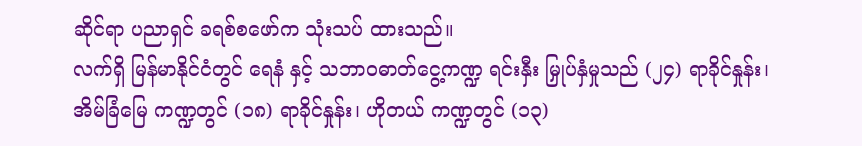ဆိုင်ရာ ပညာရှင် ခရစ်စဖော်က သုံးသပ် ထားသည်။
လက်ရှိ မြန်မာနိုင်ငံတွင် ရေနံ နှင့် သဘာဝဓာတ်ငွေ့ကဏ္ဍ ရင်းနှီး မြှုပ်နှံမှုသည် (၂၄) ရာခိုင်နှုန်း၊ အိမ်ခြံမြေ ကဏ္ဍတွင် (၁၈) ရာခိုင်နှုန်း၊ ဟိုတယ် ကဏ္ဍတွင် (၁၃)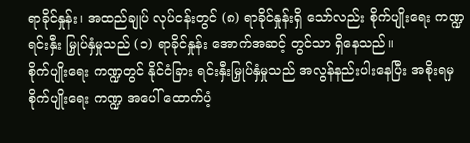ရာခိုင်နှုန်း၊ အထည်ချုပ် လုပ်ငန်းတွင် (၈) ရာခိုင်နှုန်းရှိ သော်လည်း စိုက်ပျိုးရေး ကဏ္ဍ ရင်းနှီး မြှုပ်နှံမှုသည် (၁) ရာခိုင်နှုန်း အောက်အဆင့် တွင်သာ ရှိနေသည်။
စိုက်ပျိုးရေး ကဏ္ဍတွင် နိုင်ငံခြား ရင်းနှီးမြှုပ်နှံမှုသည် အလွန်နည်းပါးနေပြီး အစိုးရမှ စိုက်ပျိုးရေး ကဏ္ဍ အပေါ် ထောက်ပံ့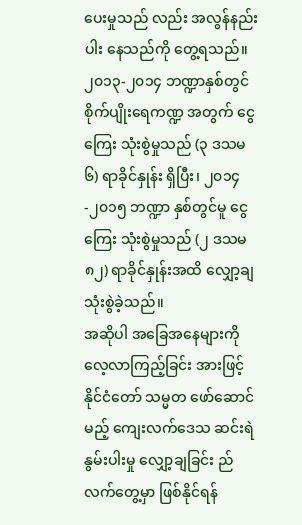ပေးမှုသည် လည်း အလွန်နည်းပါး နေသည်ကို တွေ့ရသည်။ ၂၀၁၃-၂၀၁၄ ဘဏ္ဍာနှစ်တွင် စိုက်ပျိုးရေကဏ္ဍ အတွက် ငွေကြေး သုံးစွဲမှုသည် (၃ ဒသမ ၆) ရာခိုင်နှုန်း ရှိပြီး၊ ၂၀၁၄-၂၀၁၅ ဘဏ္ဍာ နှစ်တွင်မူ ငွေကြေး သုံးစွဲမှုသည် (၂ ဒသမ ၈၂) ရာခိုင်နှုန်းအထိ လျှော့ချ သုံးစွဲခဲ့သည်။
အဆိုပါ အခြေအနေများကို လေ့လာကြည့်ခြင်း အားဖြင့် နိုင်ငံတော် သမ္မတ ဖော်ဆောင်မည့် ကျေးလက်ဒေသ ဆင်းရဲနွမ်းပါးမှု လျှော့ချခြင်း ည် လက်တွေ့မှာ ဖြစ်နိုင်ရန်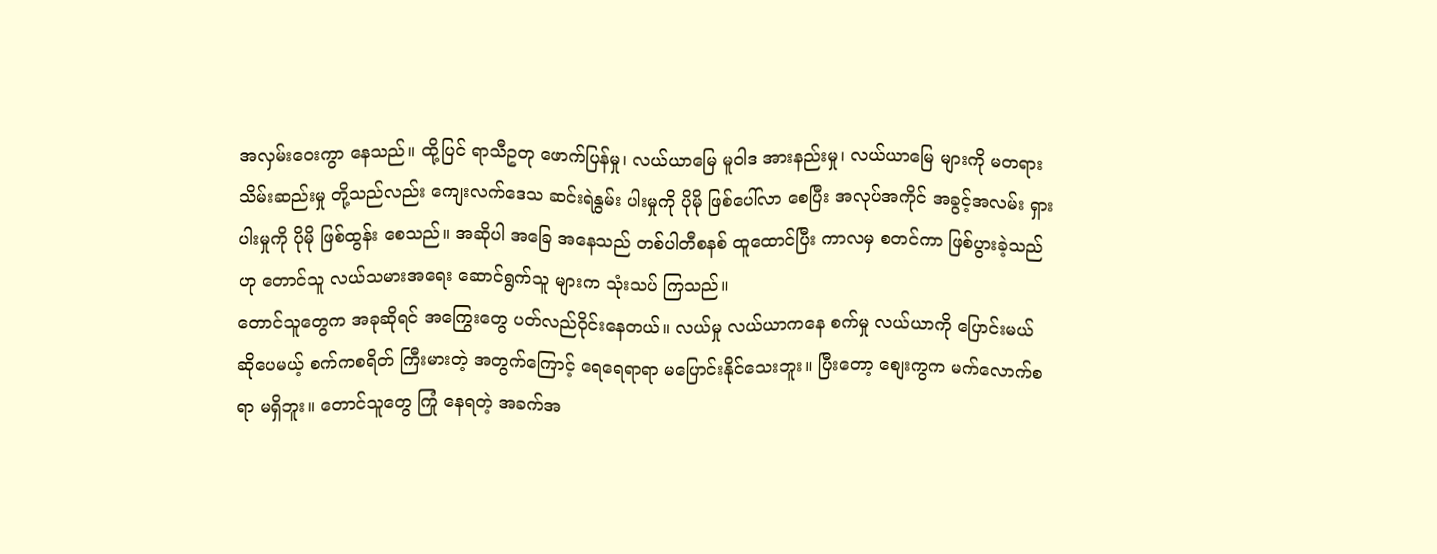အလှမ်းဝေးကွာ နေသည်။ ထို့ပြင် ရာသီဥတု ဖောက်ပြန်မှု၊ လယ်ယာမြေ မူဝါဒ အားနည်းမှု၊ လယ်ယာမြေ များကို မတရား သိမ်းဆည်းမှု တို့သည်လည်း ကျေးလက်ဒေသ ဆင်းရဲနွမ်း ပါးမှုကို ပိုမို ဖြစ်ပေါ်လာ စေပြီး အလုပ်အကိုင် အခွင့်အလမ်း ရှားပါးမှုကို ပိုမို ဖြစ်ထွန်း စေသည်။ အဆိုပါ အခြေ အနေသည် တစ်ပါတီစနစ် ထူထောင်ပြီး ကာလမှ စတင်ကာ ဖြစ်ပွားခဲ့သည်ဟု တောင်သူ လယ်သမားအရေး ဆောင်ရွက်သူ များက သုံးသပ် ကြသည်။
တောင်သူတွေက အခုဆိုရင် အကြွေးတွေ ပတ်လည်ဝိုင်းနေတယ်။ လယ်မှု လယ်ယာကနေ စက်မှု လယ်ယာကို ပြောင်းမယ် ဆိုပေမယ့် စက်ကစရိတ် ကြီးမားတဲ့ အတွက်ကြောင့် ရေရေရာရာ မပြောင်းနိုင်သေးဘူး။ ပြီးတော့ စျေးကွက မက်လောက်စရာ မရှိဘူး။ တောင်သူတွေ ကြုံ နေရတဲ့ အခက်အ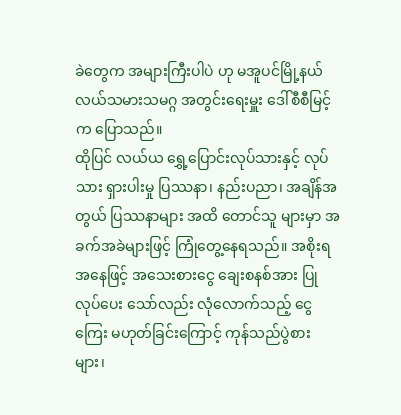ခဲတွေက အများကြီးပါပဲ ဟု မအူပင်မြို့နယ် လယ်သမားသမဂ္ဂ အတွင်းရေးမှူး ဒေါ်စီစီမြင့်က ပြောသည်။
ထိုပြင် လယ်ယ ရွှေ့ပြောင်းလုပ်သားနှင့် လုပ်သား ရှားပါးမှု ပြဿနာ၊ နည်းပညာ၊ အချိန်အတွယ် ပြဿနာများ အထိ တောင်သူ များမှာ အခက်အခဲများဖြင့် ကြုံတွေ့နေရသည်။ အစိုးရ အနေဖြင့် အသေးစားငွေ ချေးစနစ်အား ပြုလုပ်ပေး သော်လည်း လုံလောက်သည့် ငွေကြေး မဟုတ်ခြင်းကြောင့် ကုန်သည်ပွဲစားများ၊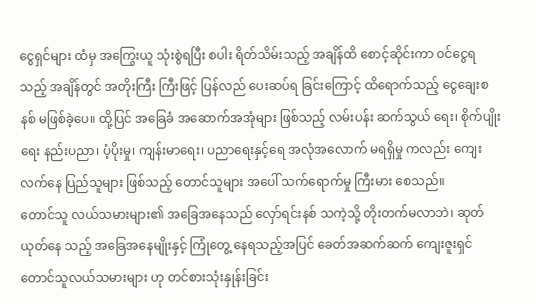ငွေရှင်များ ထံမှ အကြွေးယူ သုံးစွဲရပြီး စပါး ရိတ်သိမ်းသည့် အချိန်ထိ စောင့်ဆိုင်းကာ ဝင်ငွေရသည့် အချိန်တွင် အတိုးကြီး ကြီးဖြင့် ပြန်လည် ပေးဆပ်ရ ခြင်းကြောင့် ထိရောက်သည့် ငွေချေးစနစ် မဖြစ်ခဲ့ပေ။ ထို့ပြင် အခြေခံ အဆောက်အအုံများ ဖြစ်သည့် လမ်းပန်း ဆက်သွယ် ရေး၊ စိုက်ပျိုးရေး နည်းပညာ၊ ပံ့ပိုးမှု၊ ကျန်းမာရေး၊ ပညာရေးနှင့်ရေ အလုံအလောက် မရရှိမှု ကလည်း ကျေးလက်နေ ပြည်သူများ ဖြစ်သည့် တောင်သူများ အပေါ် သက်ရောက်မှု ကြီးမား စေသည်။
တောင်သူ လယ်သမားများ၏ အခြေအနေသည် လှော်ရင်းနစ် သကဲ့သို့ တိုးတက်မလာဘဲ၊ ဆုတ်ယုတ်နေ သည့် အခြေအနေမျိုးနှင့် ကြုံတွေ့ နေရသည့်အပြင် ခေတ်အဆက်ဆက် ကျေးဇူးရှင်တောင်သူလယ်သမားများ ဟု တင်စားသုံးနှုန်းခြင်း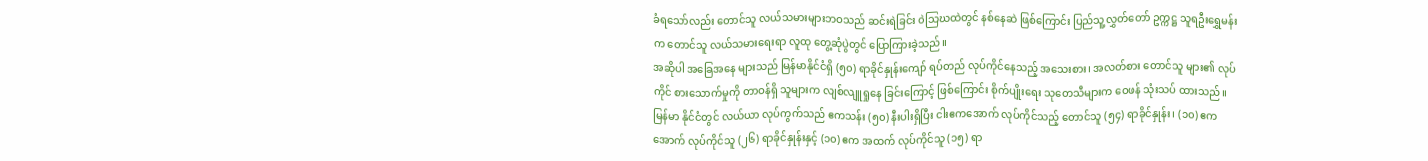ခံရသော်လည်း တောင်သူ လယ်သမားများဘဝသည် ဆင်းရဲခြင်း ၀ဲသြဃထဲတွင် နစ်နေဆဲ ဖြစ်ကြောင်း ပြည်သူ့လွှတ်တော် ဥက္ကဋ္ဌ သူရဦးရွှေမန်းက တောင်သူ လယ်သမားရေးရာ လူထု တွေ့ဆုံပွဲတွင် ပြောကြားခဲ့သည်။
အဆိုပါ အခြေအနေ များသည် မြန်မာနိုင်ငံရှိ (၅၀) ရာခိုင်နှုန်းကျော် ရပ်တည် လုပ်ကိုင်နေသည့် အသေးစား၊ အလတ်စား တောင်သူ များ၏ လုပ်ကိုင် စားသောက်မှုကို တာဝန်ရှိ သူများက လျစ်လျူရှုနေ ခြင်းကြောင့် ဖြစ်ကြောင်း စိုက်ပျိုးရေး သုတေသီများက ဝေဖန် သုံးသပ် ထားသည်။ မြန်မာ နိုင်ငံတွင် လယ်ယာ လုပ်ကွက်သည် ဧကသန်း (၅၀) နီးပါးရှိပြီး ငါးဧကအောက် လုပ်ကိုင်သည့် တောင်သူ (၅၄) ရာခိုင်နှုန်း၊ (၁၀) ဧကအောက် လုပ်ကိုင်သူ (၂၆) ရာခိုင်နှုန်းနှင့် (၁၀) ဧက အထက် လုပ်ကိုင်သူ (၁၅) ရာ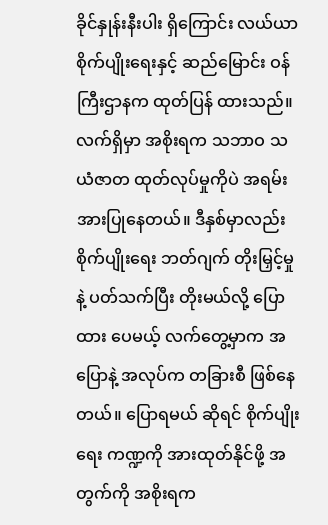ခိုင်နှုန်းနီးပါး ရှိကြောင်း လယ်ယာ စိုက်ပျိုးရေးနှင့် ဆည်မြောင်း ဝန်ကြီးဌာနက ထုတ်ပြန် ထားသည်။
လက်ရှိမှာ အစိုးရက သဘာဝ သယံဇာတ ထုတ်လုပ်မှုကိုပဲ အရမ်းအားပြုနေတယ်။ ဒီနှစ်မှာလည်း စိုက်ပျိုးရေး ဘတ်ဂျက် တိုးမြှင့်မှုနဲ့ ပတ်သက်ပြီး တိုးမယ်လို့ ပြောထား ပေမယ့် လက်တွေ့မှာက အပြောနဲ့ အလုပ်က တခြားစီ ဖြစ်နေတယ်။ ပြောရမယ် ဆိုရင် စိုက်ပျိုးရေး ကဏ္ဍကို အားထုတ်နိုင်ဖို့ အတွက်ကို အစိုးရက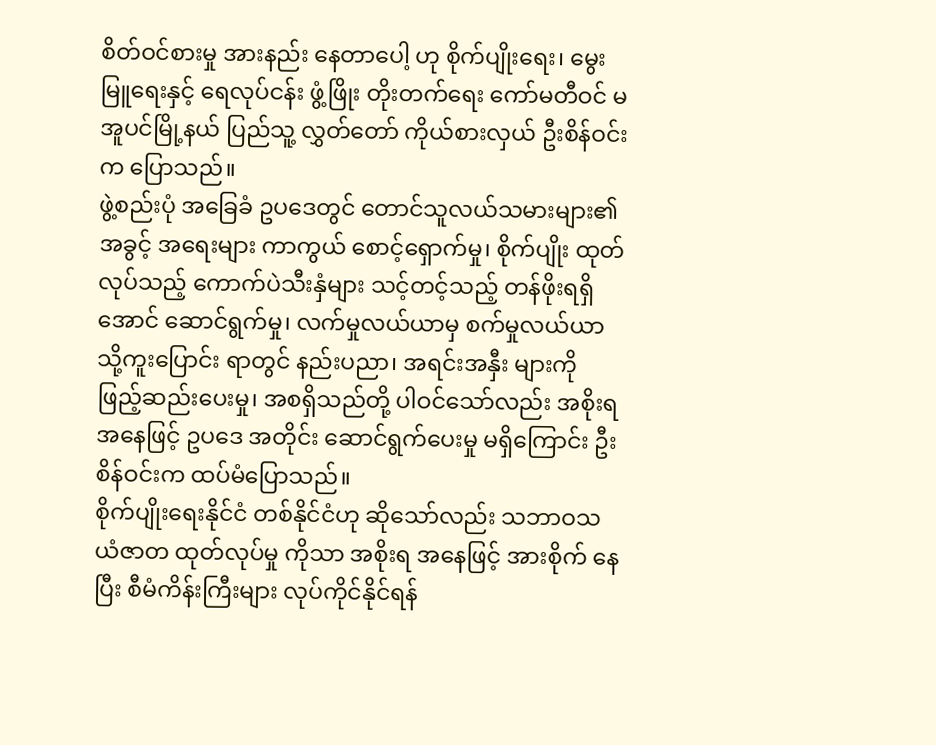စိတ်ဝင်စားမှု အားနည်း နေတာပေါ့ ဟု စိုက်ပျိုးရေး၊ မွေးမြူရေးနှင့် ရေလုပ်ငန်း ဖွံ့ဖြိုး တိုးတက်ရေး ကော်မတီဝင် မအူပင်မြို့နယ် ပြည်သူ့ လွှတ်တော် ကိုယ်စားလှယ် ဦးစိန်ဝင်းက ပြောသည်။
ဖွဲ့စည်းပုံ အခြေခံ ဥပဒေတွင် တောင်သူလယ်သမားများ၏ အခွင့် အရေးများ ကာကွယ် စောင့်ရှောက်မှု၊ စိုက်ပျိုး ထုတ်လုပ်သည့် ကောက်ပဲသီးနှံများ သင့်တင့်သည့် တန်ဖိုးရရှိ အောင် ဆောင်ရွက်မှု၊ လက်မှုလယ်ယာမှ စက်မှုလယ်ယာသို့ကူးပြောင်း ရာတွင် နည်းပညာ၊ အရင်းအနှီး များကို ဖြည့်ဆည်းပေးမှု၊ အစရှိသည်တို့ ပါဝင်သော်လည်း အစိုးရအနေဖြင့် ဥပဒေ အတိုင်း ဆောင်ရွက်ပေးမှု မရှိကြောင်း ဦးစိန်ဝင်းက ထပ်မံပြောသည်။
စိုက်ပျိုးရေးနိုင်ငံ တစ်နိုင်ငံဟု ဆိုသော်လည်း သဘာဝသယံဇာတ ထုတ်လုပ်မှု ကိုသာ အစိုးရ အနေဖြင့် အားစိုက် နေပြီး စီမံကိန်းကြီးများ လုပ်ကိုင်နိုင်ရန်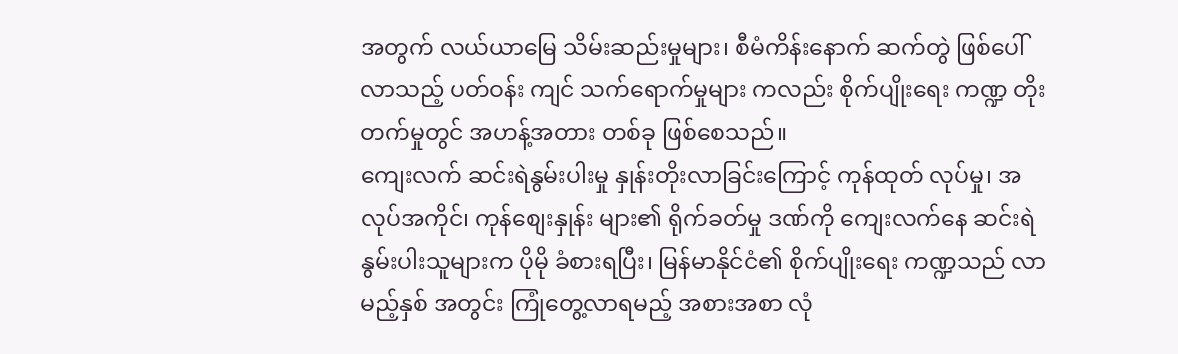အတွက် လယ်ယာမြေ သိမ်းဆည်းမှုများ၊ စီမံကိန်းနောက် ဆက်တွဲ ဖြစ်ပေါ် လာသည့် ပတ်ဝန်း ကျင် သက်ရောက်မှုများ ကလည်း စိုက်ပျိုးရေး ကဏ္ဍ တိုးတက်မှုတွင် အဟန့်အတား တစ်ခု ဖြစ်စေသည်။
ကျေးလက် ဆင်းရဲနွမ်းပါးမှု နှုန်းတိုးလာခြင်းကြောင့် ကုန်ထုတ် လုပ်မှု၊ အလုပ်အကိုင်၊ ကုန်စျေးနှုန်း များ၏ ရိုက်ခတ်မှု ဒဏ်ကို ကျေးလက်နေ ဆင်းရဲ နွမ်းပါးသူများက ပိုမို ခံစားရပြီး၊ မြန်မာနိုင်ငံ၏ စိုက်ပျိုးရေး ကဏ္ဍသည် လာမည့်နှစ် အတွင်း ကြုံတွေ့လာရမည့် အစားအစာ လုံ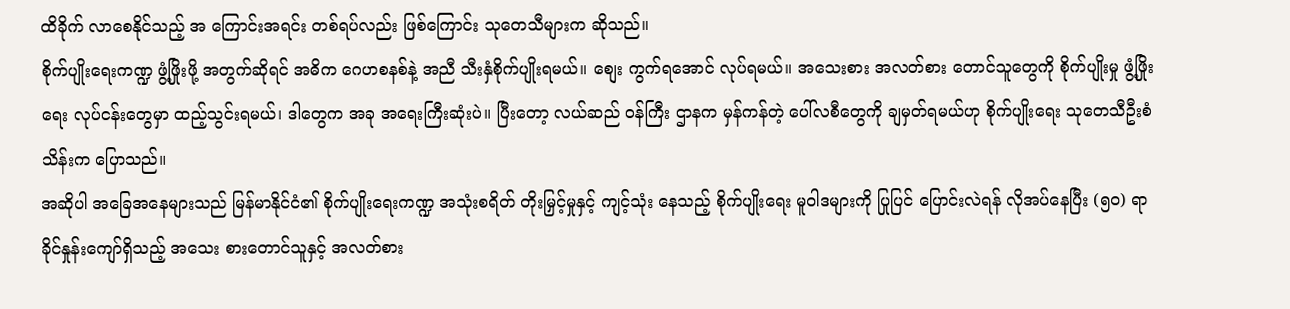ထိခိုက် လာစေနိုင်သည့် အ ကြောင်းအရင်း တစ်ရပ်လည်း ဖြစ်ကြောင်း သုတေသီများက ဆိုသည်။
စိုက်ပျိုးရေးကဏ္ဍ ဖွံ့ဖြိုးဖို့ အတွက်ဆိုရင် အဓိက ဂေဟစနစ်နဲ့ အညီ သီးနှံစိုက်ပျိုးရမယ်။ စျေး ကွက်ရအောင် လုပ်ရမယ်။ အသေးစား အလတ်စား တောင်သူတွေကို စိုက်ပျိုးမှု ဖွံ့ဖြိုးရေး လုပ်ငန်းတွေမှာ ထည့်သွင်းရမယ်၊ ဒါတွေက အခု အရေးကြီးဆုံးပဲ။ ပြီးတော့ လယ်ဆည် ဝန်ကြီး ဌာနက မှန်ကန်တဲ့ ပေါ်လစီတွေကို ချမှတ်ရမယ်ဟု စိုက်ပျိုးရေး သုတေသီဦးစံသိန်းက ပြောသည်။
အဆိုပါ အခြေအနေများသည် မြန်မာနိုင်ငံ၏ စိုက်ပျိုးရေးကဏ္ဍ အသုံးစရိတ် တိုးမြှင့်မှုနှင့် ကျင့်သုံး နေသည့် စိုက်ပျိုးရေး မူဝါဒများကို ပြုပြင် ပြောင်းလဲရန် လိုအပ်နေပြီး (၅၀) ရာခိုင်နှုန်းကျော်ရှိသည့် အသေး စားတောင်သူနှင့် အလတ်စား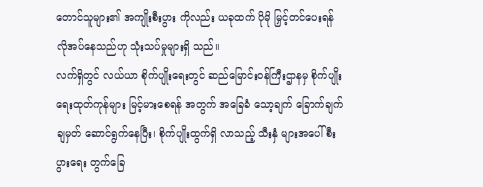တောင်သူများ၏ အကျိုးစီးပွား ကိုလည်း ယခုထက် ပိုမို မြှင့်တင်ပေးရန် လိုအပ်နေသည်ဟု သုံးသပ်မှုများရှိ သည်။
လက်ရှိတွင် လယ်ယာ စိုက်ပျိုးရေးတွင် ဆည်မြောင်းဝန်ကြီးဌာနမှ စိုက်ပျိုးရေးထုတ်ကုန်များ မြင့်မားစေရန် အတွက် အခြေခံ သော့ချက် ခြောက်ချက် ချမှတ် ဆောင်ရွက်နေပြီး၊ စိုက်ပျိုးထွက်ရှိ လာသည့် သီးနှံ များအပေါ် စီးပွားရေး တွက်ခြေ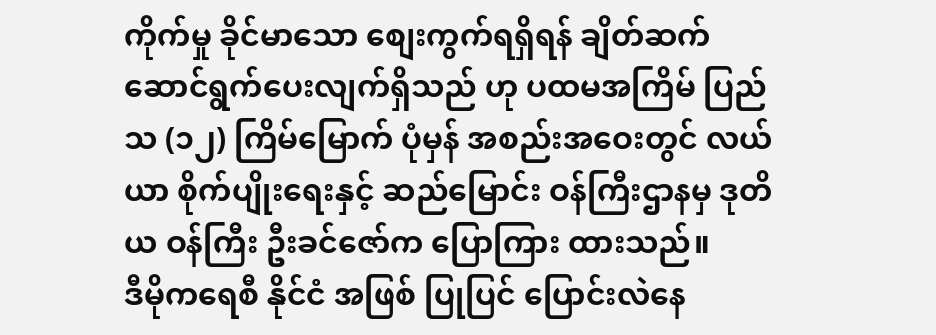ကိုက်မှု ခိုင်မာသော စျေးကွက်ရရှိရန် ချိတ်ဆက် ဆောင်ရွက်ပေးလျက်ရှိသည် ဟု ပထမအကြိမ် ပြည်သ (၁၂) ကြိမ်မြောက် ပုံမှန် အစည်းအဝေးတွင် လယ်ယာ စိုက်ပျိုးရေးနှင့် ဆည်မြောင်း ဝန်ကြီးဌာနမှ ဒုတိယ ဝန်ကြီး ဦးခင်ဇော်က ပြောကြား ထားသည်။
ဒီမိုကရေစီ နိုင်ငံ အဖြစ် ပြုပြင် ပြောင်းလဲနေ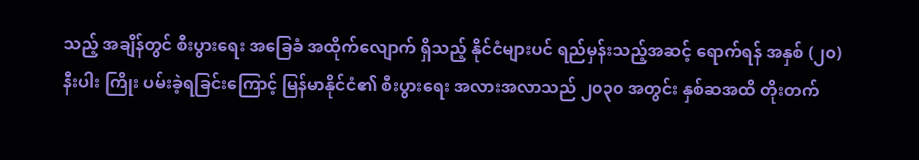သည့် အချိန်တွင် စီးပွားရေး အခြေခံ အထိုက်လျောက် ရှိသည့် နိုင်ငံများပင် ရည်မှန်းသည့်အဆင့် ရောက်ရန် အနှစ် (၂၀) နီးပါး ကြိုး ပမ်းခဲ့ရခြင်းကြောင့် မြန်မာနိုင်ငံ၏ စီးပွားရေး အလားအလာသည် ၂၀၃၀ အတွင်း နှစ်ဆအထိ တိုးတက်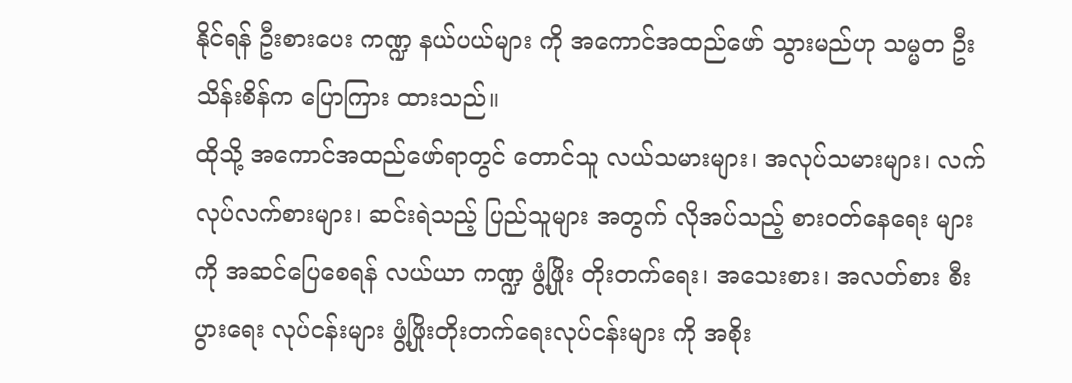နိုင်ရန် ဦးစားပေး ကဏ္ဍ နယ်ပယ်များ ကို အကောင်အထည်ဖော် သွားမည်ဟု သမ္မတ ဦးသိန်းစိန်က ပြောကြား ထားသည်။
ထိုသို့ အကောင်အထည်ဖော်ရာတွင် တောင်သူ လယ်သမားများ၊ အလုပ်သမားများ၊ လက်လုပ်လက်စားများ၊ ဆင်းရဲသည့် ပြည်သူများ အတွက် လိုအပ်သည့် စားဝတ်နေရေး များကို အဆင်ပြေစေရန် လယ်ယာ ကဏ္ဍ ဖွံ့ဖြိုး တိုးတက်ရေး၊ အသေးစား၊ အလတ်စား စီးပွားရေး လုပ်ငန်းများ ဖွံ့ဖြိုးတိုးတက်ရေးလုပ်ငန်းများ ကို အစိုး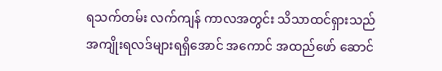ရသက်တမ်း လက်ကျန် ကာလအတွင်း သိသာထင်ရှားသည် အကျိုးရလဒ်များရရှိအောင် အကောင် အထည်ဖော် ဆောင်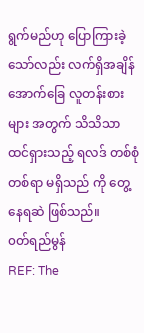ရွက်မည်ဟု ပြောကြားခဲ့ သော်လည်း လက်ရှိအချိန် အောက်ခြေ လူတန်းစားများ အတွက် သိသိသာ ထင်ရှားသည့် ရလဒ် တစ်စုံတစ်ရာ မရှိသည် ကို တွေ့နေရဆဲ ဖြစ်သည်။
၀တ်ရည်မွန်
REF: The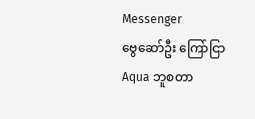Messenger
ဗွေဆော်ဦး ကြော်ငြာ
Aqua ဘူစတာ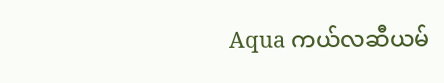Aqua ကယ်လဆီယမ်